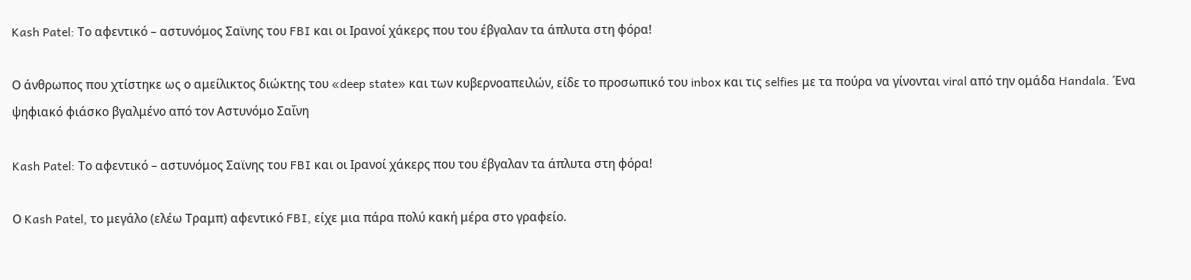Kash Patel: Το αφεντικό – αστυνόμος Σαϊνης του FBI και οι Ιρανοί χάκερς που του έβγαλαν τα άπλυτα στη φόρα!

Ο άνθρωπος που χτίστηκε ως ο αμείλικτος διώκτης του «deep state» και των κυβερνοαπειλών, είδε το προσωπικό του inbox και τις selfies με τα πούρα να γίνονται viral από την ομάδα Handala. Ένα ψηφιακό φιάσκο βγαλμένο από τον Αστυνόμο Σαΐνη

Kash Patel: Το αφεντικό – αστυνόμος Σαϊνης του FBI και οι Ιρανοί χάκερς που του έβγαλαν τα άπλυτα στη φόρα!

Ο Kash Patel, το μεγάλο (ελέω Τραμπ) αφεντικό FBI, είχε μια πάρα πολύ κακή μέρα στο γραφείο.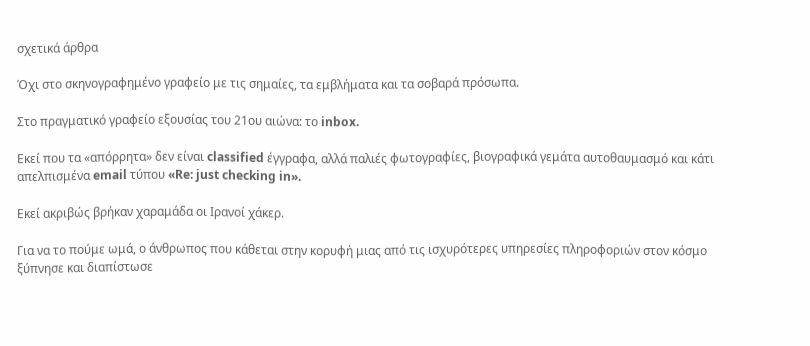σχετικά άρθρα

Όχι στο σκηνογραφημένο γραφείο με τις σημαίες, τα εμβλήματα και τα σοβαρά πρόσωπα.

Στο πραγματικό γραφείο εξουσίας του 21ου αιώνα: το inbox.

Εκεί που τα «απόρρητα» δεν είναι classified έγγραφα, αλλά παλιές φωτογραφίες, βιογραφικά γεμάτα αυτοθαυμασμό και κάτι απελπισμένα email τύπου «Re: just checking in».

Εκεί ακριβώς βρήκαν χαραμάδα οι Ιρανοί χάκερ.

Για να το πούμε ωμά, ο άνθρωπος που κάθεται στην κορυφή μιας από τις ισχυρότερες υπηρεσίες πληροφοριών στον κόσμο ξύπνησε και διαπίστωσε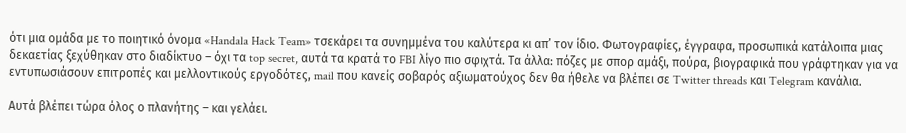ότι μια ομάδα με το ποιητικό όνομα «Handala Hack Team» τσεκάρει τα συνημμένα του καλύτερα κι απ’ τον ίδιο. Φωτογραφίες, έγγραφα, προσωπικά κατάλοιπα μιας δεκαετίας ξεχύθηκαν στο διαδίκτυο – όχι τα top secret, αυτά τα κρατά το FBI λίγο πιο σφιχτά. Τα άλλα: πόζες με σπορ αμάξι, πούρα, βιογραφικά που γράφτηκαν για να εντυπωσιάσουν επιτροπές και μελλοντικούς εργοδότες, mail που κανείς σοβαρός αξιωματούχος δεν θα ήθελε να βλέπει σε Twitter threads και Telegram κανάλια.

Αυτά βλέπει τώρα όλος ο πλανήτης – και γελάει.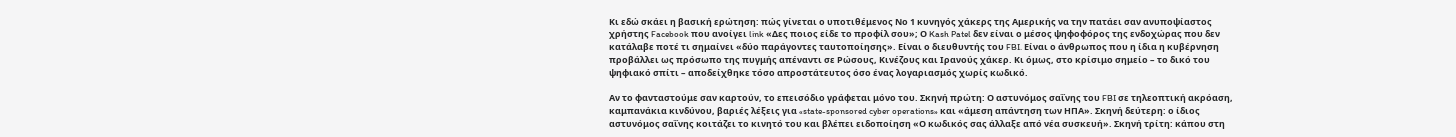Κι εδώ σκάει η βασική ερώτηση: πώς γίνεται ο υποτιθέμενος Νο 1 κυνηγός χάκερς της Αμερικής να την πατάει σαν ανυποψίαστος χρήστης Facebook που ανοίγει link «Δες ποιος είδε το προφίλ σου»; Ο Kash Patel δεν είναι ο μέσος ψηφοφόρος της ενδοχώρας που δεν κατάλαβε ποτέ τι σημαίνει «δύο παράγοντες ταυτοποίησης». Είναι ο διευθυντής του FBI. Είναι ο άνθρωπος που η ίδια η κυβέρνηση προβάλλει ως πρόσωπο της πυγμής απέναντι σε Ρώσους, Κινέζους και Ιρανούς χάκερ. Κι όμως, στο κρίσιμο σημείο – το δικό του ψηφιακό σπίτι – αποδείχθηκε τόσο απροστάτευτος όσο ένας λογαριασμός χωρίς κωδικό.

Αν το φανταστούμε σαν καρτούν, το επεισόδιο γράφεται μόνο του. Σκηνή πρώτη: Ο αστυνόμος σαΐνης του FBI σε τηλεοπτική ακρόαση, καμπανάκια κινδύνου, βαριές λέξεις για «state-sponsored cyber operations» και «άμεση απάντηση των ΗΠΑ». Σκηνή δεύτερη: ο ίδιος αστυνόμος σαΐνης κοιτάζει το κινητό του και βλέπει ειδοποίηση «Ο κωδικός σας άλλαξε από νέα συσκευή». Σκηνή τρίτη: κάπου στη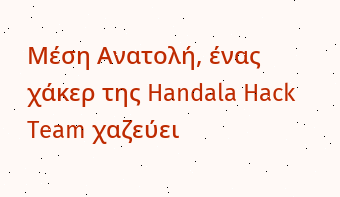Μέση Ανατολή, ένας χάκερ της Handala Hack Team χαζεύει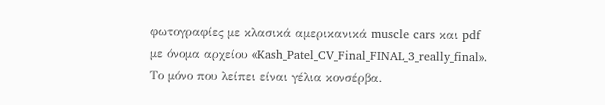φωτογραφίες με κλασικά αμερικανικά muscle cars και pdf με όνομα αρχείου «Kash_Patel_CV_Final_FINAL_3_really_final». Το μόνο που λείπει είναι γέλια κονσέρβα.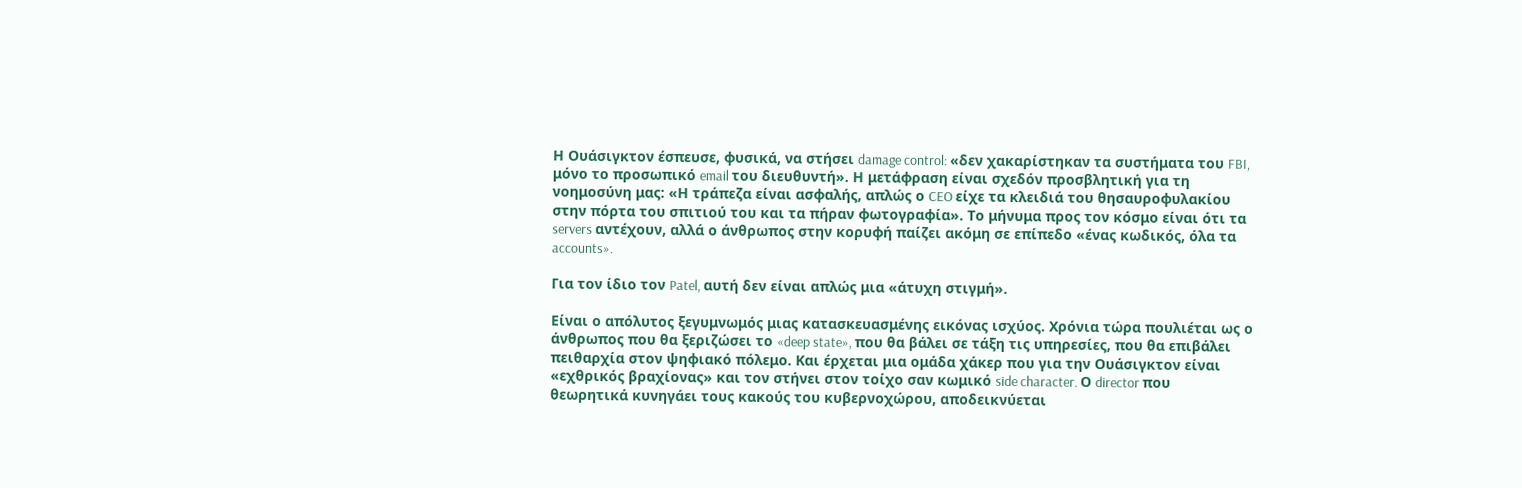Η Ουάσιγκτον έσπευσε, φυσικά, να στήσει damage control: «δεν χακαρίστηκαν τα συστήματα του FBI, μόνο το προσωπικό email του διευθυντή». Η μετάφραση είναι σχεδόν προσβλητική για τη νοημοσύνη μας: «Η τράπεζα είναι ασφαλής, απλώς ο CEO είχε τα κλειδιά του θησαυροφυλακίου στην πόρτα του σπιτιού του και τα πήραν φωτογραφία». Το μήνυμα προς τον κόσμο είναι ότι τα servers αντέχουν, αλλά ο άνθρωπος στην κορυφή παίζει ακόμη σε επίπεδο «ένας κωδικός, όλα τα accounts».

Για τον ίδιο τον Patel, αυτή δεν είναι απλώς μια «άτυχη στιγμή».

Είναι ο απόλυτος ξεγυμνωμός μιας κατασκευασμένης εικόνας ισχύος. Χρόνια τώρα πουλιέται ως ο άνθρωπος που θα ξεριζώσει το «deep state», που θα βάλει σε τάξη τις υπηρεσίες, που θα επιβάλει πειθαρχία στον ψηφιακό πόλεμο. Και έρχεται μια ομάδα χάκερ που για την Ουάσιγκτον είναι «εχθρικός βραχίονας» και τον στήνει στον τοίχο σαν κωμικό side character. Ο director που θεωρητικά κυνηγάει τους κακούς του κυβερνοχώρου, αποδεικνύεται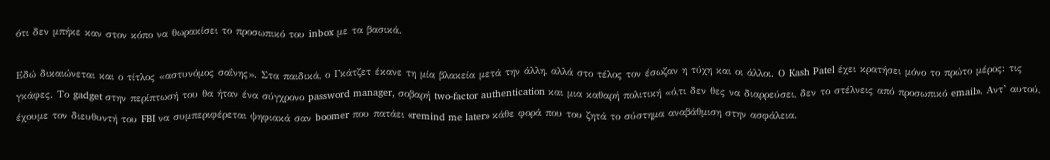ότι δεν μπήκε καν στον κόπο να θωρακίσει το προσωπικό του inbox με τα βασικά.

Εδώ δικαιώνεται και ο τίτλος «αστυνόμος σαΐνης». Στα παιδικά, ο Γκάτζετ έκανε τη μία βλακεία μετά την άλλη, αλλά στο τέλος τον έσωζαν η τύχη και οι άλλοι. Ο Kash Patel έχει κρατήσει μόνο το πρώτο μέρος: τις γκάφες. Το gadget στην περίπτωσή του θα ήταν ένα σύγχρονο password manager, σοβαρή two‑factor authentication και μια καθαρή πολιτική «ό,τι δεν θες να διαρρεύσει, δεν το στέλνεις από προσωπικό email». Αντ’ αυτού, έχουμε τον διευθυντή του FBI να συμπεριφέρεται ψηφιακά σαν boomer που πατάει «remind me later» κάθε φορά που του ζητά το σύστημα αναβάθμιση στην ασφάλεια.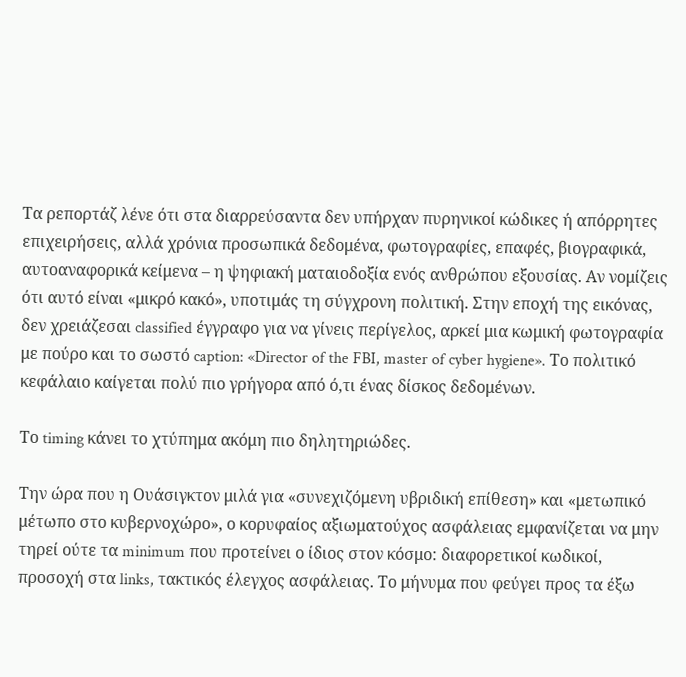Τα ρεπορτάζ λένε ότι στα διαρρεύσαντα δεν υπήρχαν πυρηνικοί κώδικες ή απόρρητες επιχειρήσεις, αλλά χρόνια προσωπικά δεδομένα, φωτογραφίες, επαφές, βιογραφικά, αυτοαναφορικά κείμενα – η ψηφιακή ματαιοδοξία ενός ανθρώπου εξουσίας. Αν νομίζεις ότι αυτό είναι «μικρό κακό», υποτιμάς τη σύγχρονη πολιτική. Στην εποχή της εικόνας, δεν χρειάζεσαι classified έγγραφο για να γίνεις περίγελος, αρκεί μια κωμική φωτογραφία με πούρο και το σωστό caption: «Director of the FBI, master of cyber hygiene». Το πολιτικό κεφάλαιο καίγεται πολύ πιο γρήγορα από ό,τι ένας δίσκος δεδομένων.

Το timing κάνει το χτύπημα ακόμη πιο δηλητηριώδες.

Την ώρα που η Ουάσιγκτον μιλά για «συνεχιζόμενη υβριδική επίθεση» και «μετωπικό μέτωπο στο κυβερνοχώρο», ο κορυφαίος αξιωματούχος ασφάλειας εμφανίζεται να μην τηρεί ούτε τα minimum που προτείνει ο ίδιος στον κόσμο: διαφορετικοί κωδικοί, προσοχή στα links, τακτικός έλεγχος ασφάλειας. Το μήνυμα που φεύγει προς τα έξω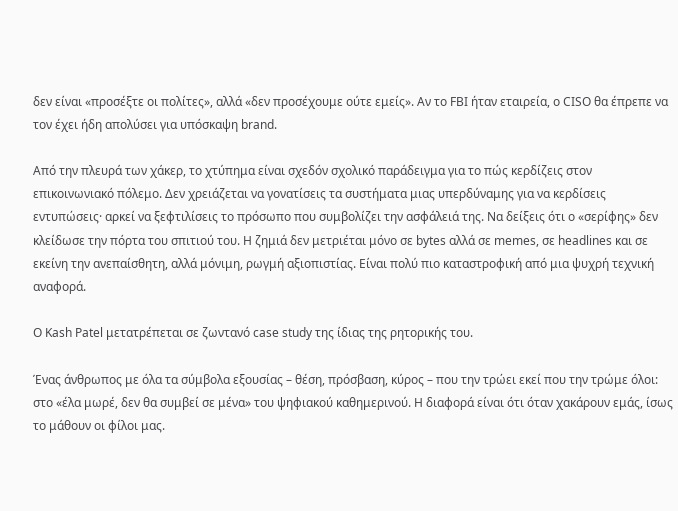δεν είναι «προσέξτε οι πολίτες», αλλά «δεν προσέχουμε ούτε εμείς». Αν το FBI ήταν εταιρεία, ο CISO θα έπρεπε να τον έχει ήδη απολύσει για υπόσκαψη brand.

Από την πλευρά των χάκερ, το χτύπημα είναι σχεδόν σχολικό παράδειγμα για το πώς κερδίζεις στον επικοινωνιακό πόλεμο. Δεν χρειάζεται να γονατίσεις τα συστήματα μιας υπερδύναμης για να κερδίσεις εντυπώσεις· αρκεί να ξεφτιλίσεις το πρόσωπο που συμβολίζει την ασφάλειά της. Να δείξεις ότι ο «σερίφης» δεν κλείδωσε την πόρτα του σπιτιού του. Η ζημιά δεν μετριέται μόνο σε bytes αλλά σε memes, σε headlines και σε εκείνη την ανεπαίσθητη, αλλά μόνιμη, ρωγμή αξιοπιστίας. Είναι πολύ πιο καταστροφική από μια ψυχρή τεχνική αναφορά.

Ο Kash Patel μετατρέπεται σε ζωντανό case study της ίδιας της ρητορικής του.

Ένας άνθρωπος με όλα τα σύμβολα εξουσίας – θέση, πρόσβαση, κύρος – που την τρώει εκεί που την τρώμε όλοι: στο «έλα μωρέ, δεν θα συμβεί σε μένα» του ψηφιακού καθημερινού. Η διαφορά είναι ότι όταν χακάρουν εμάς, ίσως το μάθουν οι φίλοι μας.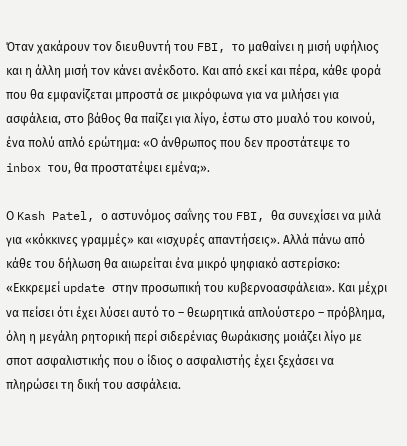Όταν χακάρουν τον διευθυντή του FBI, το μαθαίνει η μισή υφήλιος και η άλλη μισή τον κάνει ανέκδοτο. Και από εκεί και πέρα, κάθε φορά που θα εμφανίζεται μπροστά σε μικρόφωνα για να μιλήσει για ασφάλεια, στο βάθος θα παίζει για λίγο, έστω στο μυαλό του κοινού, ένα πολύ απλό ερώτημα: «Ο άνθρωπος που δεν προστάτεψε το inbox του, θα προστατέψει εμένα;».

Ο Kash Patel, ο αστυνόμος σαΐνης του FBI, θα συνεχίσει να μιλά για «κόκκινες γραμμές» και «ισχυρές απαντήσεις». Αλλά πάνω από κάθε του δήλωση θα αιωρείται ένα μικρό ψηφιακό αστερίσκο: «Εκκρεμεί update στην προσωπική του κυβερνοασφάλεια». Και μέχρι να πείσει ότι έχει λύσει αυτό το – θεωρητικά απλούστερο – πρόβλημα, όλη η μεγάλη ρητορική περί σιδερένιας θωράκισης μοιάζει λίγο με σποτ ασφαλιστικής που ο ίδιος ο ασφαλιστής έχει ξεχάσει να πληρώσει τη δική του ασφάλεια.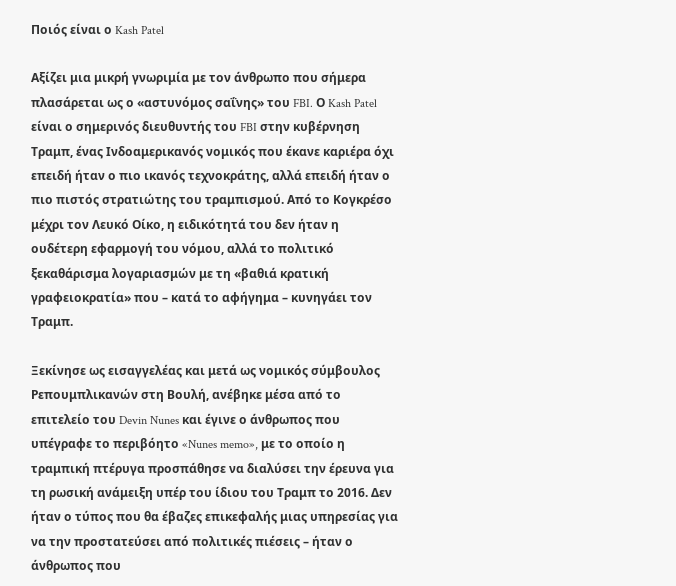Ποιός είναι ο Kash Patel

Αξίζει μια μικρή γνωριμία με τον άνθρωπο που σήμερα πλασάρεται ως ο «αστυνόμος σαΐνης» του FBI. Ο Kash Patel είναι ο σημερινός διευθυντής του FBI στην κυβέρνηση Τραμπ, ένας Ινδοαμερικανός νομικός που έκανε καριέρα όχι επειδή ήταν ο πιο ικανός τεχνοκράτης, αλλά επειδή ήταν ο πιο πιστός στρατιώτης του τραμπισμού. Από το Κογκρέσο μέχρι τον Λευκό Οίκο, η ειδικότητά του δεν ήταν η ουδέτερη εφαρμογή του νόμου, αλλά το πολιτικό ξεκαθάρισμα λογαριασμών με τη «βαθιά κρατική γραφειοκρατία» που – κατά το αφήγημα – κυνηγάει τον Τραμπ.

Ξεκίνησε ως εισαγγελέας και μετά ως νομικός σύμβουλος Ρεπουμπλικανών στη Βουλή, ανέβηκε μέσα από το επιτελείο του Devin Nunes και έγινε ο άνθρωπος που υπέγραφε το περιβόητο «Nunes memo», με το οποίο η τραμπική πτέρυγα προσπάθησε να διαλύσει την έρευνα για τη ρωσική ανάμειξη υπέρ του ίδιου του Τραμπ το 2016. Δεν ήταν ο τύπος που θα έβαζες επικεφαλής μιας υπηρεσίας για να την προστατεύσει από πολιτικές πιέσεις – ήταν ο άνθρωπος που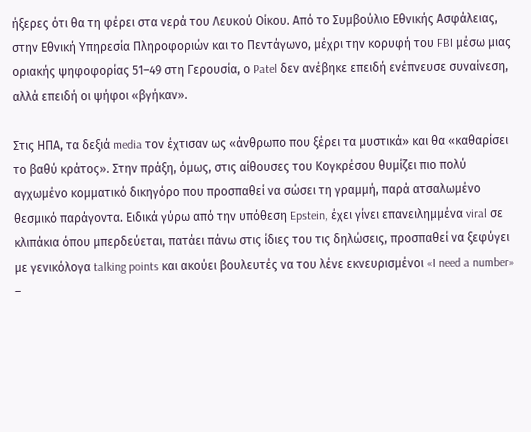ήξερες ότι θα τη φέρει στα νερά του Λευκού Οίκου. Από το Συμβούλιο Εθνικής Ασφάλειας, στην Εθνική Υπηρεσία Πληροφοριών και το Πεντάγωνο, μέχρι την κορυφή του FBI μέσω μιας οριακής ψηφοφορίας 51–49 στη Γερουσία, ο Patel δεν ανέβηκε επειδή ενέπνευσε συναίνεση, αλλά επειδή οι ψήφοι «βγήκαν».

Στις ΗΠΑ, τα δεξιά media τον έχτισαν ως «άνθρωπο που ξέρει τα μυστικά» και θα «καθαρίσει το βαθύ κράτος». Στην πράξη, όμως, στις αίθουσες του Κογκρέσου θυμίζει πιο πολύ αγχωμένο κομματικό δικηγόρο που προσπαθεί να σώσει τη γραμμή, παρά ατσαλωμένο θεσμικό παράγοντα. Ειδικά γύρω από την υπόθεση Epstein, έχει γίνει επανειλημμένα viral σε κλιπάκια όπου μπερδεύεται, πατάει πάνω στις ίδιες του τις δηλώσεις, προσπαθεί να ξεφύγει με γενικόλογα talking points και ακούει βουλευτές να του λένε εκνευρισμένοι «I need a number» –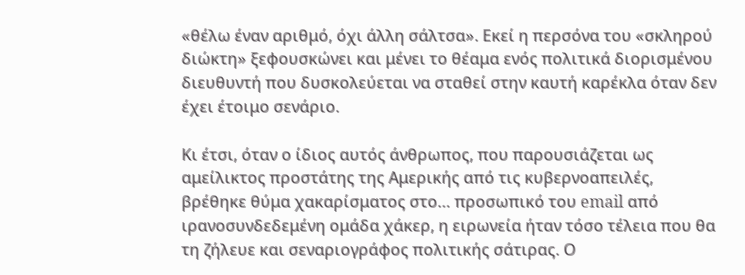«θέλω έναν αριθμό, όχι άλλη σάλτσα». Εκεί η περσόνα του «σκληρού διώκτη» ξεφουσκώνει και μένει το θέαμα ενός πολιτικά διορισμένου διευθυντή που δυσκολεύεται να σταθεί στην καυτή καρέκλα όταν δεν έχει έτοιμο σενάριο.

Κι έτσι, όταν ο ίδιος αυτός άνθρωπος, που παρουσιάζεται ως αμείλικτος προστάτης της Αμερικής από τις κυβερνοαπειλές, βρέθηκε θύμα χακαρίσματος στο… προσωπικό του email από ιρανοσυνδεδεμένη ομάδα χάκερ, η ειρωνεία ήταν τόσο τέλεια που θα τη ζήλευε και σεναριογράφος πολιτικής σάτιρας. Ο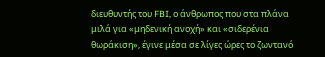διευθυντής του FBI, ο άνθρωπος που στα πλάνα μιλά για «μηδενική ανοχή» και «σιδερένια θωράκιση», έγινε μέσα σε λίγες ώρες το ζωντανό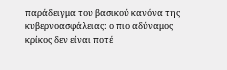παράδειγμα του βασικού κανόνα της κυβερνοασφάλειας: ο πιο αδύναμος κρίκος δεν είναι ποτέ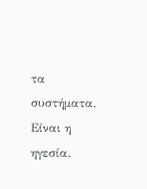τα συστήματα. Είναι η ηγεσία.